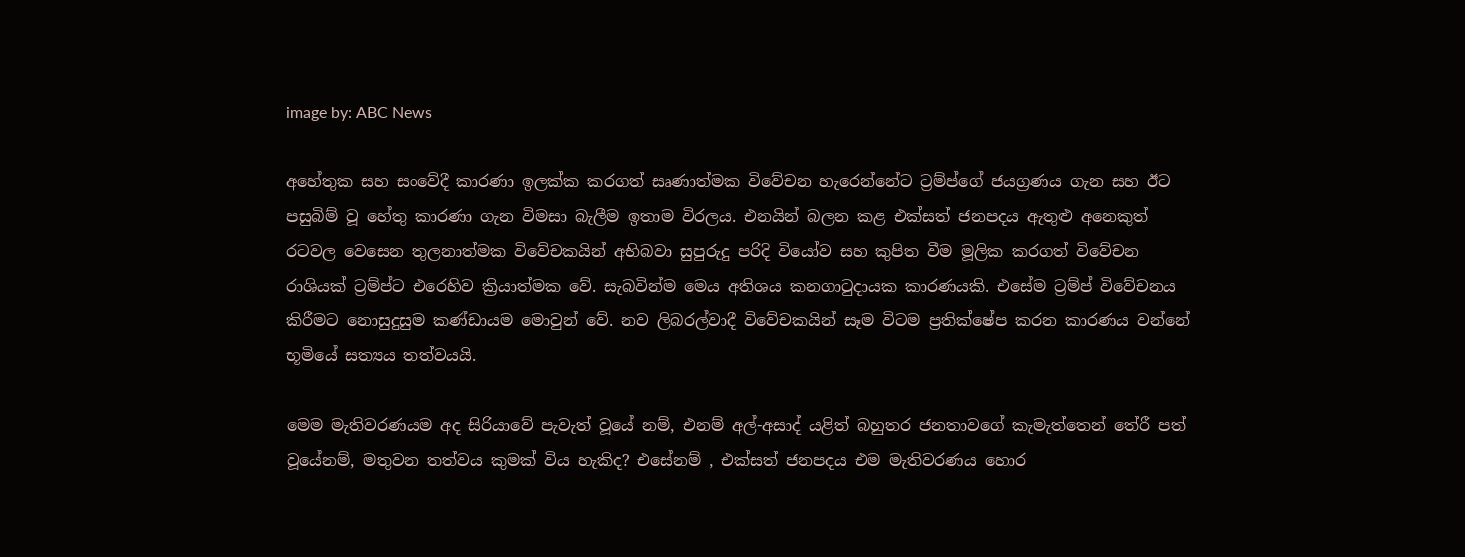image by: ABC News

අහේතුක සහ සංවේදී කාරණා ඉලක්ක කරගත් සෘණාත්මක විවේචන හැරෙන්නේට ට්‍රම්ප්ගේ ජයග්‍රණය ගැන සහ ඊට පසුබිම් වූ හේතු කාරණා ගැන විමසා බැලීම ඉතාම විරලය. එනයින් බලන කළ එක්සත් ජනපදය ඇතුළු අනෙකුත් රටවල වෙසෙන තුලනාත්මක විවේචකයින් අභිබවා සුපුරුදු පරිදි වියෝව සහ කුපිත වීම මූලික කරගත් විවේචන රාශියක් ට්‍රම්ප්ට එරෙහිව ක්‍රියාත්මක වේ. සැබවින්ම මෙය අතිශය කනගාටුදායක කාරණයකි. එසේම ට්‍රම්ප් විවේචනය කිරීමට නොසුදුසුම කණ්ඩායම මොවුන් වේ. නව ලිබරල්වාදී විවේචකයින් සෑම විටම ප්‍රතික්ෂේප කරන කාරණය වන්නේ භූමියේ සත්‍යය තත්වයයි.

මෙම මැතිවරණයම අද සිරියාවේ පැවැත් වූයේ නම්, එනම් අල්-අසාද් යළිත් බහුතර ජනතාවගේ කැමැත්තෙන් තේරී පත් වූයේනම්, මතුවන තත්වය කුමක් විය හැකිද? එසේනම් , එක්සත් ජනපදය එම මැතිවරණය හොර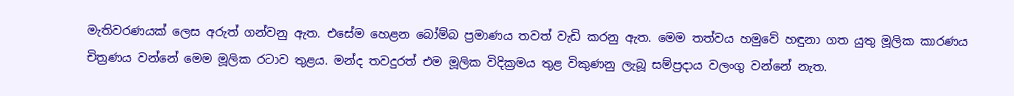මැතිවරණයක් ලෙස අරුත් ගන්වනු ඇත. එසේම හෙළන බෝම්බ ප්‍රමාණය තවත් වැඩි කරනු ඇත. මෙම තත්වය හමුවේ හඳුනා ගත යුතු මූලික කාරණය චිත්‍රණය වන්නේ මෙම මූලික රටාව තුළය. මන්ද තවදුරත් එම මූලික විදික්‍රමය තුළ විකුණනු ලැබූ සම්ප්‍රදාය වලංගු වන්නේ නැත.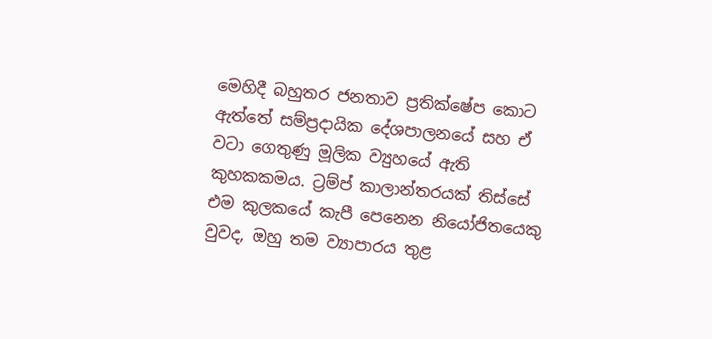මෙහිදී බහුතර ජනතාව ප්‍රතික්ෂේප කොට ඇත්තේ සම්ප්‍රදායික දේශපාලනයේ සහ ඒ වටා ගෙතුණු මූලික ව්‍යුහයේ ඇති කුහකකමය. ට්‍රම්ප් කාලාන්තරයක් තිස්සේ එම කුලකයේ කැපී පෙනෙන නියෝජිතයෙකු වුවද, ඔහු තම ව්‍යාපාරය තුළ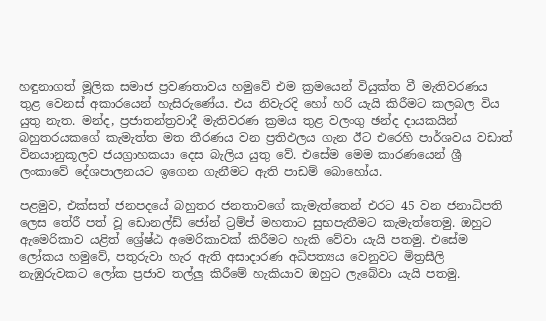හඳුනාගත් මූලික සමාජ ප්‍රවණතාවය හමුවේ එම ක්‍රමයෙන් වියුක්ත වී මැතිවරණය තුළ වෙනස් අකාරයෙන් හැසිරුණේය. එය නිවැරදි හෝ හරි යැයි කිරීමට කලබල විය යුතු නැත. මන්ද, ප්‍රජාතන්ත්‍රවාදී මැතිවරණ ක්‍රමය තුළ වලංගු ඡන්ද දායකයින් බහුතරයකගේ කැමැත්ත මත තීරණය වන ප්‍රතිඵලය ගැන ඊට එරෙහි පාර්ශවය වඩාත් විනයානුකූලව ජයග්‍රාහකයා දෙස බැලිය යුතු වේ. එසේම මෙම කාරණයෙන් ශ්‍රී ලංකාවේ දේශපාලනයට ඉගෙන ගැනීමට ඇති පාඩම් බොහෝය.

පළමුව, එක්සත් ජනපදයේ බහුතර ජනතාවගේ කැමැත්තෙන් එරට 45 වන ජනාධිපති ලෙස තේරී පත් වූ ඩොනල්ඩ් ජෝන් ට්‍රම්ප් මහතාට සුභපැතීමට කැමැත්තෙමු. ඔහුට ඇමෙරිකාව යළිත් ශ්‍රේෂ්ඨ අමෙරිකාවක් කිරීමට හැකි වේවා යැයි පතමු. එසේම ලෝකය හමුවේ, පතුරුවා හැර ඇති අසාදාරණ අධිපත්‍යය වෙනුවට මිත්‍රසීලි නැඹුරුවකට ලෝක ප්‍රජාව තල්ලු කිරීමේ හැකියාව ඔහුට ලැබේවා යැයි පතමු.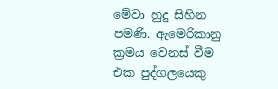මේවා හුදු සිහින පමණි. ඇමෙරිකානු ක්‍රමය වෙනස් වීම එක පුද්ගලයෙකු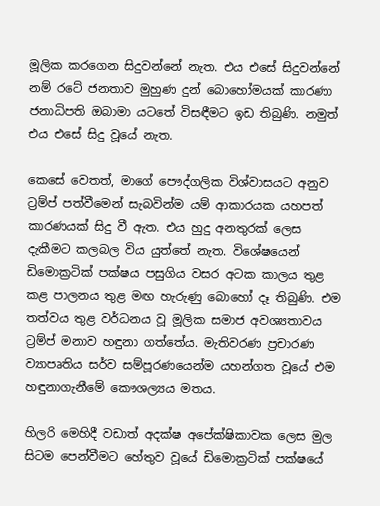මූලික කරගෙන සිදුවන්නේ නැත. එය එසේ සිදුවන්නේ නම් රටේ ජනතාව මුහුණ දුන් බොහෝමයක් කාරණා ජනාධිපති ඔබාමා යටතේ විසඳීමට ඉඩ තිබුණි. නමුත් එය එසේ සිදු වූයේ නැත.

කෙසේ වෙතත්, මාගේ පෞද්ගලික විශ්වාසයට අනුව ට්‍රම්ප් පත්වීමෙන් සැබවින්ම යම් ආකාරයක යහපත් කාරණයක් සිදු වී ඇත. එය හුදු අනතුරක් ලෙස දැකීමට කලබල විය යුත්තේ නැත. විශේෂයෙන් ඩිමොක්‍රටික් පක්ෂය පසුගිය වසර අටක කාලය තුළ කළ පාලනය තුළ මඟ හැරුණු බොහෝ දෑ තිබුණි. එම තත්වය තුළ වර්ධනය වූ මූලික සමාජ අවශ්‍යතාවය ට්‍රම්ප් මනාව හඳුනා ගත්තේය. මැතිවරණ ප්‍රචාරණ ව්‍යාපෘතිය සර්ව සම්පූරණයෙන්ම යහන්ගත වූයේ එම හඳුනාගැනීමේ කෞශල්‍යය මතය.

හිලරි මෙහිදී වඩාත් අදක්ෂ අපේක්ෂිකාවක ලෙස මුල සිටම පෙන්වීමට හේතුව වූයේ ඩිමොක්‍රටික් පක්ෂයේ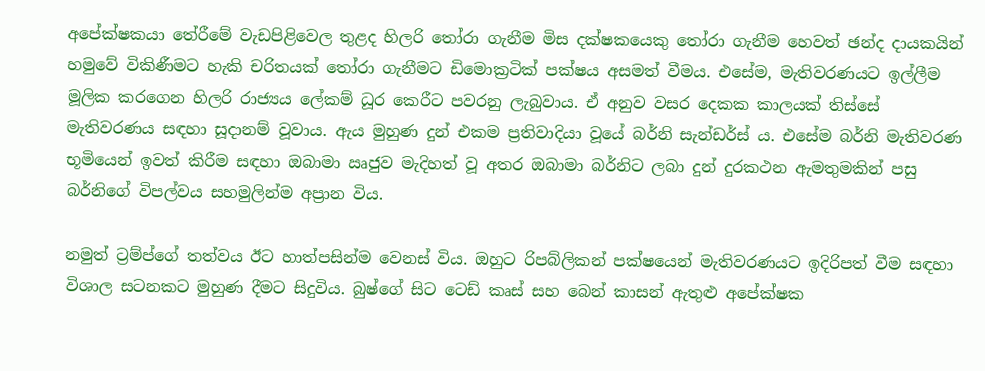අපේක්ෂකයා තේරීමේ වැඩපිළිවෙල තුළද හිලරි තෝරා ගැනීම මිස දක්ෂකයෙකු තෝරා ගැනීම හෙවත් ඡන්ද දායකයින් හමුවේ විකිණීමට හැකි චරිතයක් තෝරා ගැනීමට ඩිමොක්‍රටික් පක්ෂය අසමත් වීමය. එසේම, මැතිවරණයට ඉල්ලීම මූලික කරගෙන හිලරි රාජ්‍යය ලේකම් ධූර කෙරීට පවරනු ලැබුවාය. ඒ අනුව වසර දෙකක කාලයක් තිස්සේ මැතිවරණය සඳහා සූදානම් වූවාය. ඇය මුහුණ දුන් එකම ප්‍රතිවාදියා වූයේ බර්නි සැන්ඩර්ස් ය. එසේම බර්නි මැතිවරණ භූමියෙන් ඉවත් කිරීම සඳහා ඔබාමා ඍජුව මැදිහත් වූ අතර ඔබාමා බර්නිට ලබා දුන් දුරකථන ඇමතුමකින් පසු බර්නිගේ විපල්වය සහමුලින්ම අප්‍රාන විය.

නමුත් ට්‍රම්ප්ගේ තත්වය ඊට හාත්පසින්ම වෙනස් විය. ඔහුට රිපබ්ලිකන් පක්ෂයෙන් මැතිවරණයට ඉදිරිපත් වීම සඳහා විශාල සටනකට මුහුණ දීමට සිදුවිය. බුෂ්ගේ සිට ටෙඩ් කෘස් සහ බෙන් කාසන් ඇතුළු අපේක්ෂක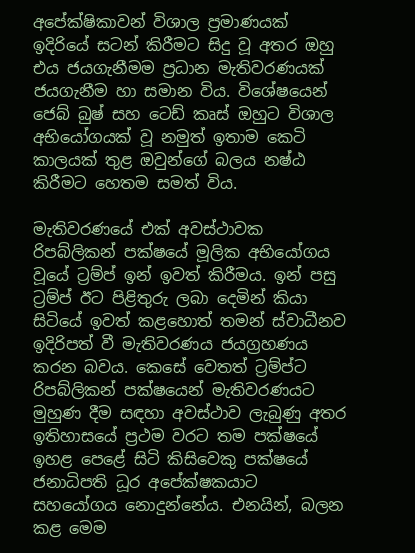අපේක්ෂිකාවන් විශාල ප්‍රමාණයක් ඉදිරියේ සටන් කිරීමට සිදු වූ අතර ඔහු එය ජයගැනීමම ප්‍රධාන මැතිවරණයක් ජයගැනීම හා සමාන විය. විශේෂයෙන් ජෙබ් බුෂ් සහ ටෙඩ් කෘස් ඔහුට විශාල අභියෝගයක් වූ නමුත් ඉතාම කෙටි කාලයක් තුළ ඔවුන්ගේ බලය නෂ්ඨ කිරීමට හෙතම සමත් විය.

මැතිවරණයේ එක් අවස්ථාවක රිපබ්ලිකන් පක්ෂයේ මූලික අභියෝගය වූයේ ට්‍රම්ප් ඉන් ඉවත් කිරීමය. ඉන් පසු ට්‍රම්ප් ඊට පිළිතුරු ලබා දෙමින් කියා සිටියේ ඉවත් කළහොත් තමන් ස්වාධීනව ඉදිරිපත් වී මැතිවරණය ජයග්‍රහණය කරන බවය. කෙසේ වෙතත් ට්‍රම්ප්ට රිපබ්ලිකන් පක්ෂයෙන් මැතිවරණයට මුහුණ දීම සඳහා අවස්ථාව ලැබුණු අතර ඉතිහාසයේ ප්‍රථම වරට තම පක්ෂයේ ඉහළ පෙළේ සිටි කිසිවෙකු පක්ෂයේ ජනාධිපති ධූර අපේක්ෂකයාට සහයෝගය නොදුන්නේය. එනයින්, බලන කළ මෙම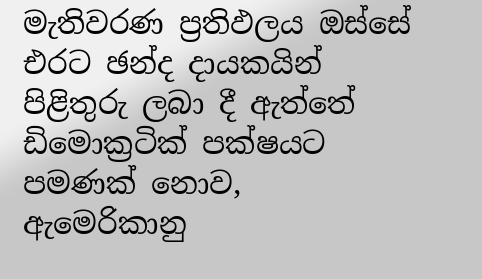මැතිවරණ ප්‍රතිඵලය ඔස්සේ එරට ඡන්ද දායකයින් පිළිතුරු ලබා දී ඇත්තේ ඩිමොක්‍රටික් පක්ෂයට පමණක් නොව, ඇමෙරිකානු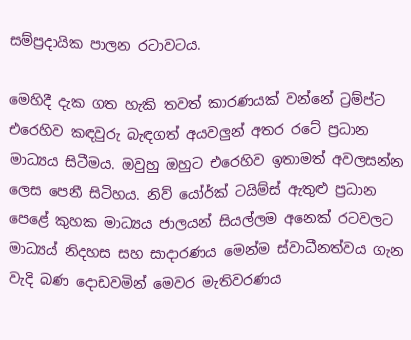සම්ප්‍රදායික පාලන රටාවටය.

මෙහිදී දැක ගත හැකි තවත් කාරණයක් වන්නේ ට්‍රම්ප්ට එරෙහිව කඳවුරු බැඳගත් අයවලුන් අතර රටේ ප්‍රධාන මාධ්‍යය සිටීමය. ඔවුහු ඔහුට එරෙහිව ඉතාමත් අවලසන්න ලෙස පෙනී සිටිහය. නිව් යෝර්ක් ටයිම්ස් ඇතුළු ප්‍රධාන පෙළේ කුහක මාධ්‍යය ජාලයන් සියල්ලම අනෙක් රටවලට මාධ්‍යය් නිදහස සහ සාදාරණය මෙන්ම ස්වාධීනත්වය ගැන වැදි බණ දොඩවමින් මෙවර මැතිවරණය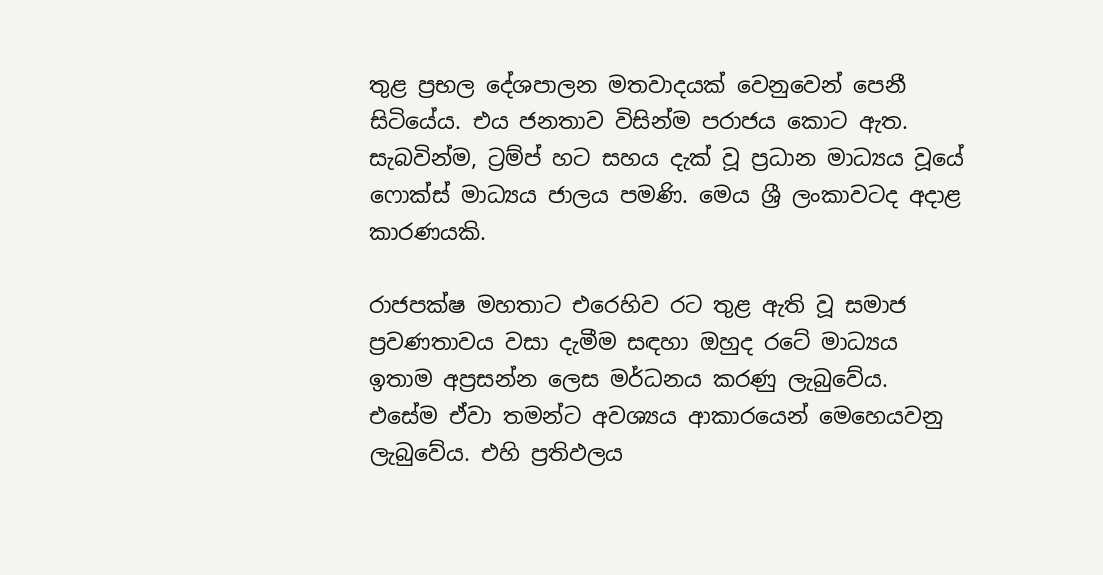තුළ ප්‍රභල දේශපාලන මතවාදයක් වෙනුවෙන් පෙනී සිටියේය. එය ජනතාව විසින්ම පරාජය කොට ඇත. සැබවින්ම, ට්‍රම්ප් හට සහය දැක් වූ ප්‍රධාන මාධ්‍යය වූයේ ෆොක්ස් මාධ්‍යය ජාලය පමණි. මෙය ශ්‍රී ලංකාවටද අදාළ කාරණයකි.

රාජපක්ෂ මහතාට එරෙහිව රට තුළ ඇති වූ සමාජ ප්‍රවණතාවය වසා දැමීම සඳහා ඔහුද රටේ මාධ්‍යය ඉතාම අප්‍රසන්න ලෙස මර්ධනය කරණු ලැබුවේය. එසේම ඒවා තමන්ට අවශ්‍යය ආකාරයෙන් මෙහෙයවනු ලැබුවේය. එහි ප්‍රතිඵලය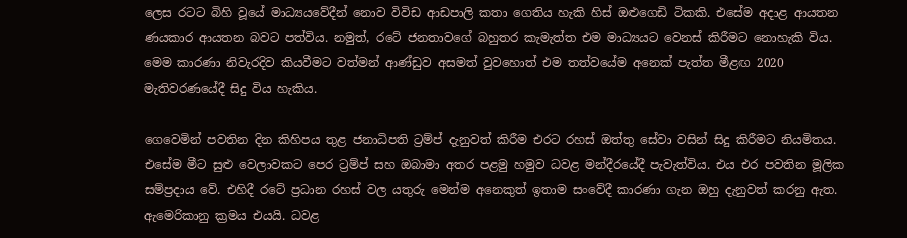ලෙස රටට බිහි වූයේ මාධ්‍යයවේදීන් නොව විවිඩ ආඩපාලි කතා ගෙතිය හැකි හිස් ඔළුගෙඩි ටිකකි. එසේම අදාළ ආයතන ණයකාර ආයතන බවට පත්විය. නමුත්, රටේ ජනතාවගේ බහුතර කැමැත්ත එම මාධ්‍යයට වෙනස් කිරීමට නොහැකි විය. මෙම කාරණා නිවැරදිව කියවීමට වත්මන් ආණ්ඩුව අසමත් වුවහොත් එම තත්වයේම අනෙක් පැත්ත මීළඟ 2020 මැතිවරණයේදී සිදු විය හැකිය.

ගෙවෙමින් පවතින දින කිහිපය තුළ ජනාධිපති ට්‍රම්ප් දැනුවත් කිරීම එරට රහස් ඔත්තු සේවා වසින් සිදු කිරීමට නියමිතය. එසේම මීට සුළු වෙලාවකට පෙර ට්‍රම්ප් සහ ඔබාමා අතර පළමු හමුව ධවළ මන්දීරයේදී පැවැත්විය. එය එර පවතින මූලික සම්ප්‍රදාය වේ. එහිදී රටේ ප්‍රධාන රහස් වල යතුරු මෙන්ම අනෙකුත් ඉතාම සංවේදී කාරණා ගැන ඔහු දැනුවත් කරනු ඇත. ඇමෙරිකානු ක්‍රමය එයයි. ධවළ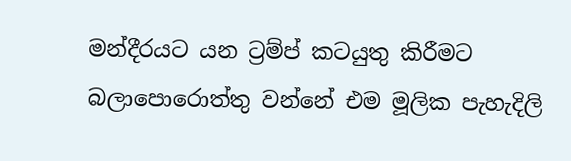මන්දීරයට යන ට්‍රම්ප් කටයුතු කිරීමට බලාපොරොත්තු වන්නේ එම මූලික පැහැදිලි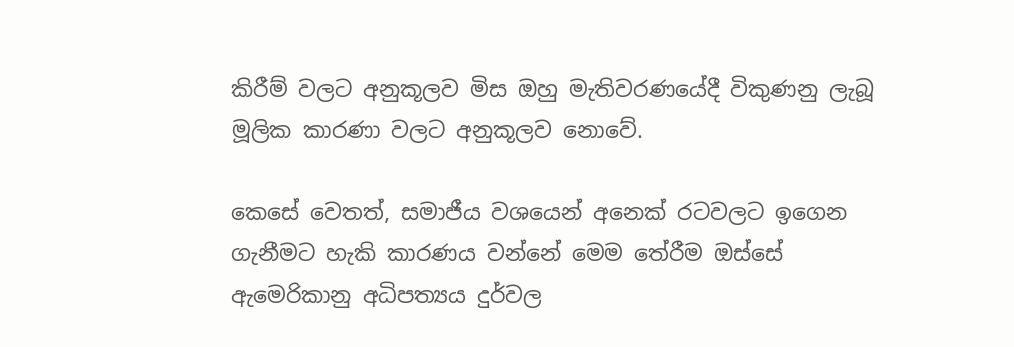කිරීම් වලට අනුකූලව මිස ඔහු මැතිවරණයේදී විකුණනු ලැබූ මූලික කාරණා වලට අනුකූලව නොවේ.

කෙසේ වෙතත්, සමාජීය වශයෙන් අනෙක් රටවලට ඉගෙන ගැනීමට හැකි කාරණය වන්නේ මෙම තේරීම ඔස්සේ ඇමෙරිකානු අධිපත්‍යය දුර්වල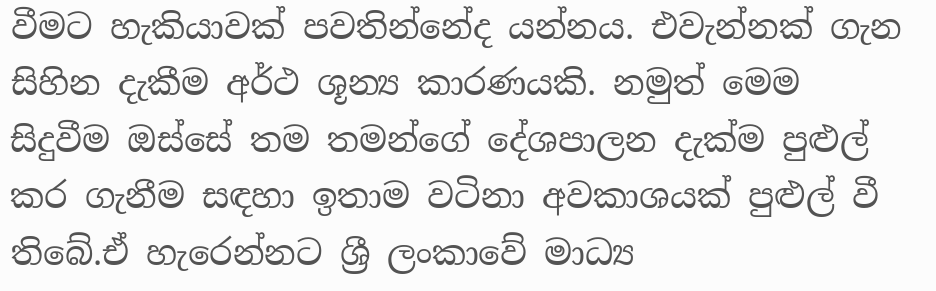වීමට හැකියාවක් පවතින්නේද යන්නය. එවැන්නක් ගැන සිහින දැකීම අර්ථ ශූන්‍ය කාරණයකි. නමුත් මෙම සිදුවීම ඔස්සේ තම තමන්ගේ දේශපාලන දැක්ම පුළුල් කර ගැනීම සඳහා ඉතාම වටිනා අවකාශයක් පුළුල් වී තිබේ.ඒ හැරෙන්නට ශ්‍රී ලංකාවේ මාධ්‍ය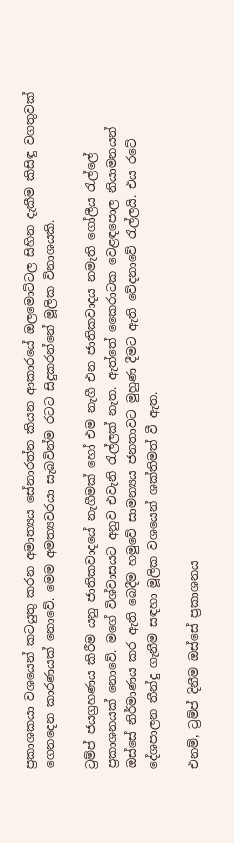ප්‍රකාශකයා වශයෙන් කටයුතු කරන අමාත්‍යය සේනාරත්න කියන ආකාරයේ ඔලමොට්ටල සිහින දැකීම කිසිඳු වගතුවක් ගෙනදෙන කාරණයක් නොවේ. මෙම අමත්‍යවරයා සැබවින්ම රටට සිදුකරන්නේ මූලික විනාශයකි.

ට්‍රම්ප් ජයග්‍රහණය කිරීම යනු ජාතිකවාදයේ නැගීමක් හෝ එම නැගී එන ජාතිකවාදය නමැති ගෝලීය රැල්ලේ ප්‍රකාශනයක් නොවේ. මගේ විශ්වාසයට අනුව එවැනි රැල්ලක් නැත. ඇත්තේ කෛරාටක වෙළඳපොල නියාමනයන් ඔස්සේ නිර්මාණය කර ඇති බෙදීම හමුවේ සාමන්‍යය ජනතාවට මුහුණ දීමට ඇති වේදනාවේ රැල්ලයි. එය රටේ දේශපාලන තීන්දු ගැනීම සඳහා මූලික වශයෙන් ශක්තිමත් වී ඇත.

එනම්, ට්‍රම්ප් දිනීම ඔස්සේ ප්‍රකාශනය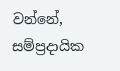වන්නේ, සම්ප්‍රදායික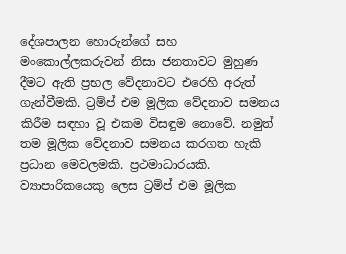දේශපාලන හොරුන්ගේ සහ මංකොල්ලකරුවන් නිසා ජනතාවට මුහුණ දීමට ඇති ප්‍රභල වේදනාවට එරෙහි අරුත් ගැන්වීමකි. ට්‍රම්ප් එම මූලික වේදනාව සමනය කිරීම සඳහා වූ එකම විසඳුම නොවේ. නමුත් තම මූලික වේදනාව සමනය කරගත හැකි ප්‍රධාන මෙවලමකි. ප්‍රථමාධාරයකි. ව්‍යාපාරිකයෙකු ලෙස ට්‍රම්ප් එම මූලික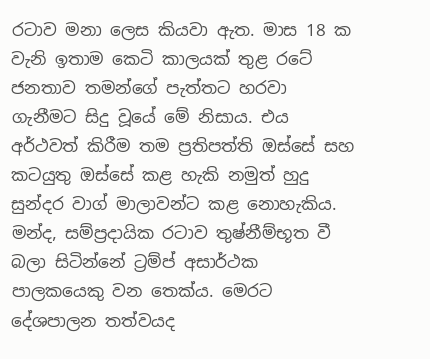රටාව මනා ලෙස කියවා ඇත. මාස 18 ක වැනි ඉතාම කෙටි කාලයක් තුළ රටේ ජනතාව තමන්ගේ පැත්තට හරවා ගැනීමට සිදු වූයේ මේ නිසාය. එය අර්ථවත් කිරීම තම ප්‍රතිපත්ති ඔස්සේ සහ කටයුතු ඔස්සේ කළ හැකි නමුත් හුදු සුන්දර වාග් මාලාවන්ට කළ නොහැකිය. මන්ද, සම්ප්‍රදායික රටාව තුෂ්නීම්භූත වී බලා සිටින්නේ ට්‍රම්ප් අසාර්ථක පාලකයෙකු වන තෙක්ය. මෙරට දේශපාලන තත්වයද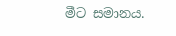මීට සමානය.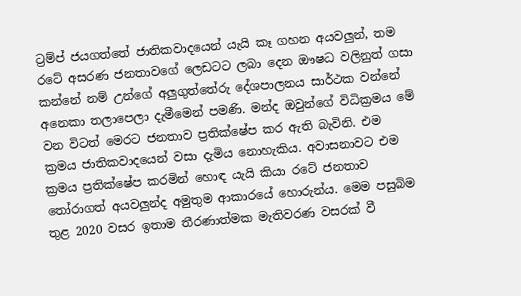ට්‍රම්ප් ජයගත්තේ ජාතිකවාදයෙන් යැයි කෑ ගහන අයවලුන්, තම රටේ අසරණ ජනතාවගේ ලෙඩටට ලබා දෙන ඖෂධ වලිනුත් ගසා කන්නේ නම් උන්ගේ අලුගුත්තේරු දේශපාලනය සාර්ථක වන්නේ අනෙකා තලාපෙලා දැමීමෙන් පමණි. මන්ද ඔවුන්ගේ විධික්‍රමය මේ වන විටත් මෙරට ජනතාව ප්‍රතික්ෂේප කර ඇති බැවිනි. එම ක්‍රමය ජාතිකවාදයෙන් වසා දැමිය නොහැකිය. අවාසනාවට එම ක්‍රමය ප්‍රතික්ෂේප කරමින් හොඳ යැයි කියා රටේ ජනතාව තෝරාගත් අයවලුන්ද අමුතුම ආකාරයේ හොරුන්ය. මෙම පසුබිම තුළ 2020 වසර ඉතාම තීරණාත්මක මැතිවරණ වසරක් වී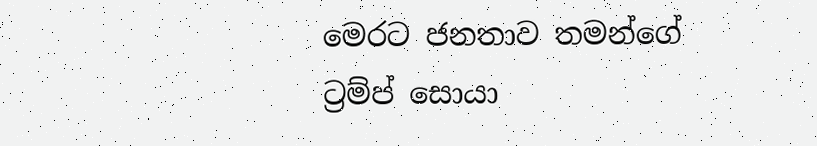මෙරට ජනතාව තමන්ගේ ට්‍රම්ප් සොයා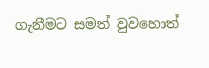ගැනීමට සමත් වුවහොත්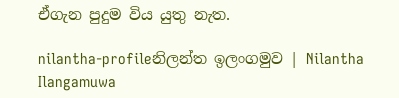ඒගැන පුදුම විය යුතු නැත.

nilantha-profileනිලන්ත ඉලංගමුව | Nilantha Ilangamuwa